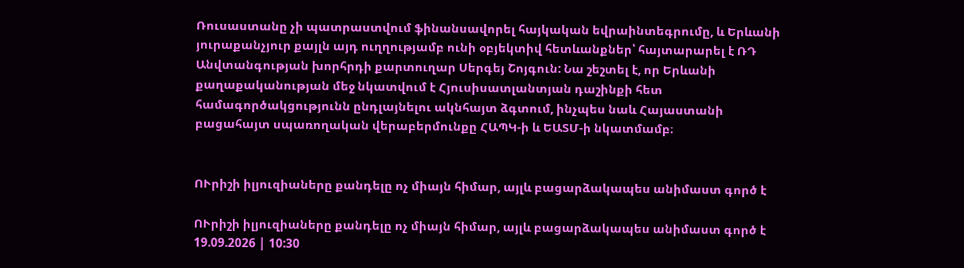Ռուսաստանը չի պատրաստվում ֆինանսավորել հայկական եվրաինտեգրումը, և Երևանի յուրաքանչյուր քայլն այդ ուղղությամբ ունի օբյեկտիվ հետևանքներ՝ հայտարարել է ՌԴ Անվտանգության խորհրդի քարտուղար Սերգեյ Շոյգուն: Նա շեշտել է, որ Երևանի քաղաքականության մեջ նկատվում է Հյուսիսատլանտյան դաշինքի հետ համագործակցությունն ընդլայնելու ակնհայտ ձգտում, ինչպես նաև Հայաստանի բացահայտ սպառողական վերաբերմունքը ՀԱՊԿ-ի և ԵԱՏՄ-ի նկատմամբ։


ՈՒրիշի իլյուզիաները քանդելը ոչ միայն հիմար, այլև բացարձակապես անիմաստ գործ է

ՈՒրիշի իլյուզիաները քանդելը ոչ միայն հիմար, այլև բացարձակապես անիմաստ գործ է
19.09.2026 | 10:30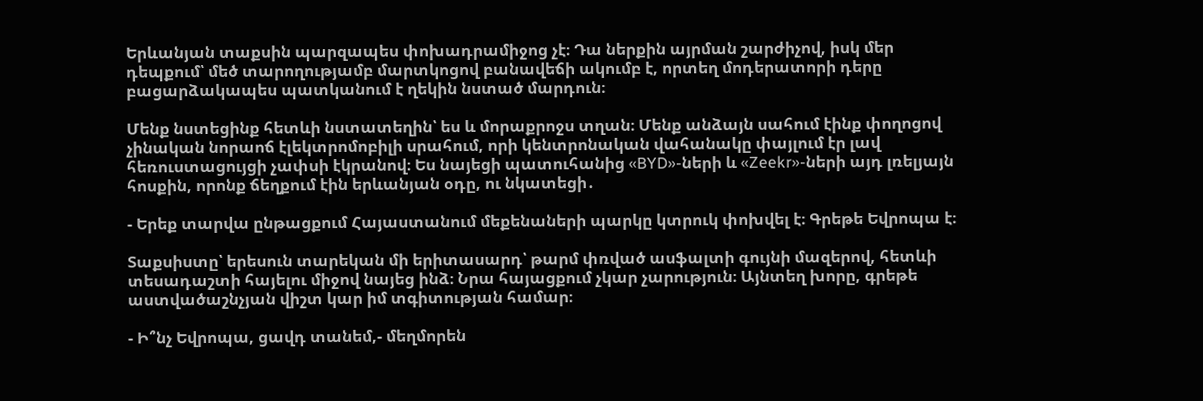Երևանյան տաքսին պարզապես փոխադրամիջոց չէ։ Դա ներքին այրման շարժիչով, իսկ մեր դեպքում՝ մեծ տարողությամբ մարտկոցով բանավեճի ակումբ է, որտեղ մոդերատորի դերը բացարձակապես պատկանում է ղեկին նստած մարդուն։

Մենք նստեցինք հետևի նստատեղին՝ ես և մորաքրոջս տղան։ Մենք անձայն սահում էինք փողոցով չինական նորաոճ էլեկտրոմոբիլի սրահում, որի կենտրոնական վահանակը փայլում էր լավ հեռուստացույցի չափսի էկրանով։ Ես նայեցի պատուհանից «BYD»-ների և «Zeekr»-ների այդ լռելյայն հոսքին, որոնք ճեղքում էին երևանյան օդը, ու նկատեցի․

- Երեք տարվա ընթացքում Հայաստանում մեքենաների պարկը կտրուկ փոխվել է։ Գրեթե Եվրոպա է։

Տաքսիստը՝ երեսուն տարեկան մի երիտասարդ՝ թարմ փռված ասֆալտի գույնի մազերով, հետևի տեսադաշտի հայելու միջով նայեց ինձ։ Նրա հայացքում չկար չարություն։ Այնտեղ խորը, գրեթե աստվածաշնչյան վիշտ կար իմ տգիտության համար։

- Ի՞նչ Եվրոպա, ցավդ տանեմ,- մեղմորեն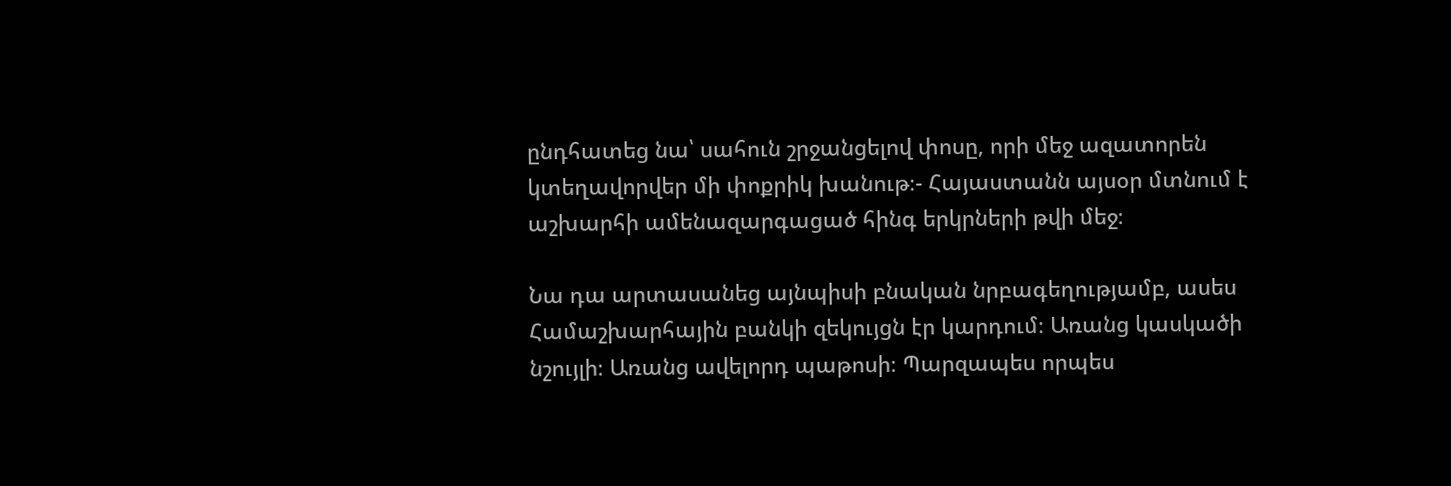ընդհատեց նա՝ սահուն շրջանցելով փոսը, որի մեջ ազատորեն կտեղավորվեր մի փոքրիկ խանութ։- Հայաստանն այսօր մտնում է աշխարհի ամենազարգացած հինգ երկրների թվի մեջ։

Նա դա արտասանեց այնպիսի բնական նրբագեղությամբ, ասես Համաշխարհային բանկի զեկույցն էր կարդում։ Առանց կասկածի նշույլի։ Առանց ավելորդ պաթոսի։ Պարզապես որպես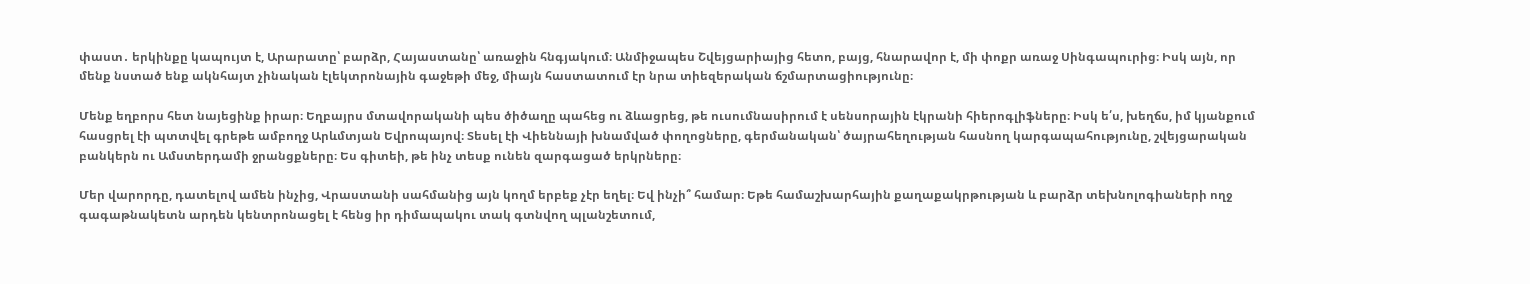փաստ․ երկինքը կապույտ է, Արարատը՝ բարձր, Հայաստանը՝ առաջին հնգյակում։ Անմիջապես Շվեյցարիայից հետո, բայց, հնարավոր է, մի փոքր առաջ Սինգապուրից։ Իսկ այն, որ մենք նստած ենք ակնհայտ չինական էլեկտրոնային գաջեթի մեջ, միայն հաստատում էր նրա տիեզերական ճշմարտացիությունը։

Մենք եղբորս հետ նայեցինք իրար։ Եղբայրս մտավորականի պես ծիծաղը պահեց ու ձևացրեց, թե ուսումնասիրում է սենսորային էկրանի հիերոգլիֆները։ Իսկ ե՛ս, խեղճս, իմ կյանքում հասցրել էի պտտվել գրեթե ամբողջ Արևմտյան Եվրոպայով։ Տեսել էի Վիեննայի խնամված փողոցները, գերմանական՝ ծայրահեղության հասնող կարգապահությունը, շվեյցարական բանկերն ու Ամստերդամի ջրանցքները։ Ես գիտեի, թե ինչ տեսք ունեն զարգացած երկրները։

Մեր վարորդը, դատելով ամեն ինչից, Վրաստանի սահմանից այն կողմ երբեք չէր եղել։ Եվ ինչի՞ համար։ Եթե համաշխարհային քաղաքակրթության և բարձր տեխնոլոգիաների ողջ գագաթնակետն արդեն կենտրոնացել է հենց իր դիմապակու տակ գտնվող պլանշետում,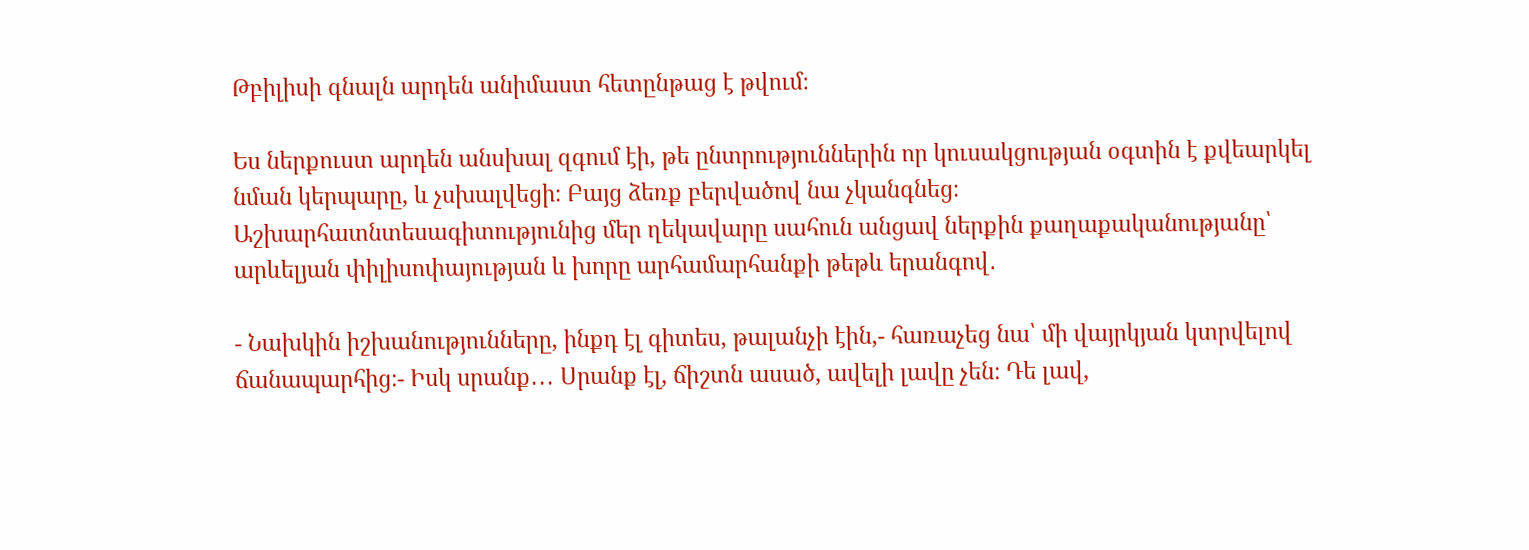Թբիլիսի գնալն արդեն անիմաստ հետընթաց է թվում։

Ես ներքուստ արդեն անսխալ զգում էի, թե ընտրություններին որ կուսակցության օգտին է քվեարկել նման կերպարը, և չսխալվեցի։ Բայց ձեռք բերվածով նա չկանգնեց։ Աշխարհատնտեսագիտությունից մեր ղեկավարը սահուն անցավ ներքին քաղաքականությանը՝ արևելյան փիլիսոփայության և խորը արհամարհանքի թեթև երանգով․

- Նախկին իշխանությունները, ինքդ էլ գիտես, թալանչի էին,- հառաչեց նա՝ մի վայրկյան կտրվելով ճանապարհից։- Իսկ սրանք․․․ Սրանք էլ, ճիշտն ասած, ավելի լավը չեն։ Դե լավ,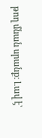թող մնան սրանք։ Լավ է՝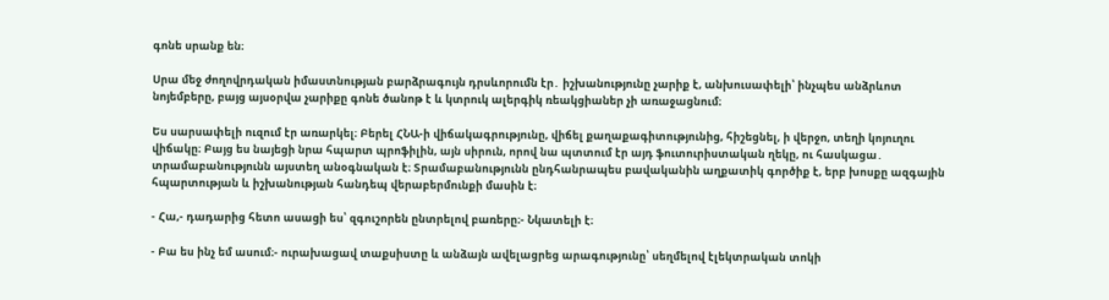գոնե սրանք են։

Սրա մեջ ժողովրդական իմաստնության բարձրագույն դրսևորումն էր․ իշխանությունը չարիք է, անխուսափելի՝ ինչպես անձրևոտ նոյեմբերը, բայց այսօրվա չարիքը գոնե ծանոթ է և կտրուկ ալերգիկ ռեակցիաներ չի առաջացնում։

Ես սարսափելի ուզում էր առարկել։ Բերել ՀՆԱ-ի վիճակագրությունը, վիճել քաղաքագիտությունից, հիշեցնել, ի վերջո, տեղի կոյուղու վիճակը։ Բայց ես նայեցի նրա հպարտ պրոֆիլին, այն սիրուն, որով նա պտտում էր այդ ֆուտուրիստական ղեկը, ու հասկացա․ տրամաբանությունն այստեղ անօգնական է։ Տրամաբանությունն ընդհանրապես բավականին աղքատիկ գործիք է, երբ խոսքը ազգային հպարտության և իշխանության հանդեպ վերաբերմունքի մասին է։

- Հա,- դադարից հետո ասացի ես՝ զգուշորեն ընտրելով բառերը։- Նկատելի է։

- Բա ես ինչ եմ ասում։- ուրախացավ տաքսիստը և անձայն ավելացրեց արագությունը՝ սեղմելով էլեկտրական տոկի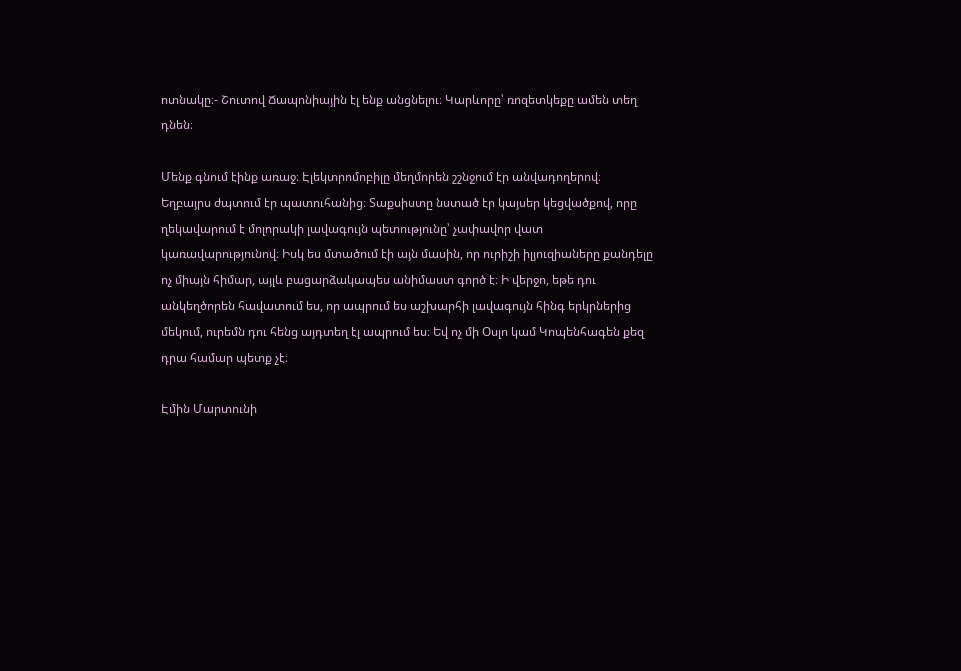ոտնակը։- Շուտով Ճապոնիային էլ ենք անցնելու։ Կարևորը՝ ռոզետկեքը ամեն տեղ դնեն։

Մենք գնում էինք առաջ։ Էլեկտրոմոբիլը մեղմորեն շշնջում էր անվադողերով։ Եղբայրս ժպտում էր պատուհանից։ Տաքսիստը նստած էր կայսեր կեցվածքով, որը ղեկավարում է մոլորակի լավագույն պետությունը՝ չափավոր վատ կառավարությունով։ Իսկ ես մտածում էի այն մասին, որ ուրիշի իլյուզիաները քանդելը ոչ միայն հիմար, այլև բացարձակապես անիմաստ գործ է։ Ի վերջո, եթե դու անկեղծորեն հավատում ես, որ ապրում ես աշխարհի լավագույն հինգ երկրներից մեկում, ուրեմն դու հենց այդտեղ էլ ապրում ես։ Եվ ոչ մի Օսլո կամ Կոպենհագեն քեզ դրա համար պետք չէ։

Էմին Մարտունի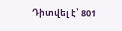Դիտվել է՝ 801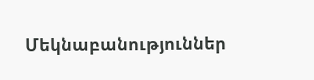Մեկնաբանություններ